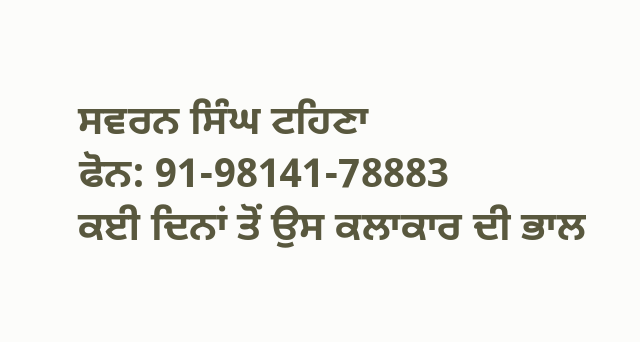ਸਵਰਨ ਸਿੰਘ ਟਹਿਣਾ
ਫੋਨ: 91-98141-78883
ਕਈ ਦਿਨਾਂ ਤੋਂ ਉਸ ਕਲਾਕਾਰ ਦੀ ਭਾਲ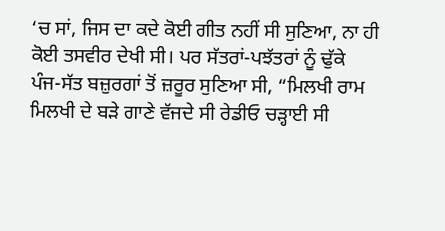‘ਚ ਸਾਂ, ਜਿਸ ਦਾ ਕਦੇ ਕੋਈ ਗੀਤ ਨਹੀਂ ਸੀ ਸੁਣਿਆ, ਨਾ ਹੀ ਕੋਈ ਤਸਵੀਰ ਦੇਖੀ ਸੀ। ਪਰ ਸੱਤਰਾਂ-ਪਝੱਤਰਾਂ ਨੂੰ ਢੁੱਕੇ ਪੰਜ-ਸੱਤ ਬਜ਼ੁਰਗਾਂ ਤੋਂ ਜ਼ਰੂਰ ਸੁਣਿਆ ਸੀ, “ਮਿਲਖੀ ਰਾਮ ਮਿਲਖੀ ਦੇ ਬੜੇ ਗਾਣੇ ਵੱਜਦੇ ਸੀ ਰੇਡੀਓ ਚੜ੍ਹਾਈ ਸੀ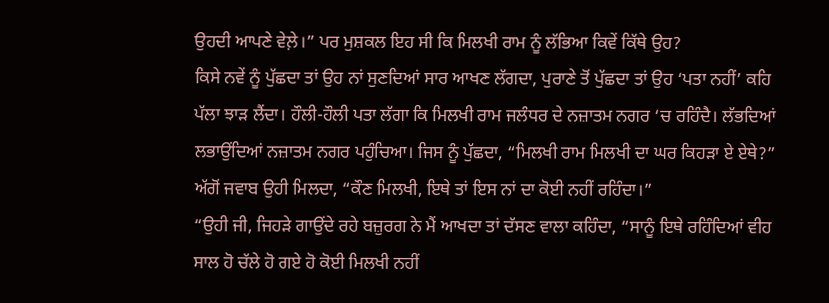ਉਹਦੀ ਆਪਣੇ ਵੇਲ਼ੇ।” ਪਰ ਮੁਸ਼ਕਲ ਇਹ ਸੀ ਕਿ ਮਿਲਖੀ ਰਾਮ ਨੂੰ ਲੱਭਿਆ ਕਿਵੇਂ ਕਿੱਥੇ ਉਹ?
ਕਿਸੇ ਨਵੇਂ ਨੂੰ ਪੁੱਛਦਾ ਤਾਂ ਉਹ ਨਾਂ ਸੁਣਦਿਆਂ ਸਾਰ ਆਖਣ ਲੱਗਦਾ, ਪੁਰਾਣੇ ਤੋਂ ਪੁੱਛਦਾ ਤਾਂ ਉਹ ‘ਪਤਾ ਨਹੀਂ’ ਕਹਿ ਪੱਲਾ ਝਾੜ ਲੈਂਦਾ। ਹੌਲੀ-ਹੌਲੀ ਪਤਾ ਲੱਗਾ ਕਿ ਮਿਲਖੀ ਰਾਮ ਜਲੰਧਰ ਦੇ ਨਜ਼ਾਤਮ ਨਗਰ ‘ਚ ਰਹਿੰਦੈ। ਲੱਭਦਿਆਂ ਲਭਾਉਂਦਿਆਂ ਨਜ਼ਾਤਮ ਨਗਰ ਪਹੁੰਚਿਆ। ਜਿਸ ਨੂੰ ਪੁੱਛਦਾ, “ਮਿਲਖੀ ਰਾਮ ਮਿਲਖੀ ਦਾ ਘਰ ਕਿਹੜਾ ਏ ਏਥੇ?” ਅੱਗੋਂ ਜਵਾਬ ਉਹੀ ਮਿਲਦਾ, “ਕੌਣ ਮਿਲਖੀ, ਇਥੇ ਤਾਂ ਇਸ ਨਾਂ ਦਾ ਕੋਈ ਨਹੀਂ ਰਹਿੰਦਾ।”
“ਉਹੀ ਜੀ, ਜਿਹੜੇ ਗਾਉਂਦੇ ਰਹੇ ਬਜ਼ੁਰਗ ਨੇ ਮੈਂ ਆਖਦਾ ਤਾਂ ਦੱਸਣ ਵਾਲਾ ਕਹਿੰਦਾ, “ਸਾਨੂੰ ਇਥੇ ਰਹਿੰਦਿਆਂ ਵੀਹ ਸਾਲ ਹੋ ਚੱਲੇ ਹੋ ਗਏ ਹੋ ਕੋਈ ਮਿਲਖੀ ਨਹੀਂ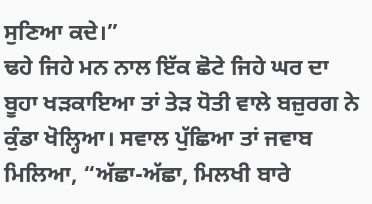ਸੁਣਿਆ ਕਦੇ।”
ਢਹੇ ਜਿਹੇ ਮਨ ਨਾਲ ਇੱਕ ਛੋਟੇ ਜਿਹੇ ਘਰ ਦਾ ਬੂਹਾ ਖੜਕਾਇਆ ਤਾਂ ਤੇੜ ਧੋਤੀ ਵਾਲੇ ਬਜ਼ੁਰਗ ਨੇ ਕੁੰਡਾ ਖੋਲ੍ਹਿਆ। ਸਵਾਲ ਪੁੱਛਿਆ ਤਾਂ ਜਵਾਬ ਮਿਲਿਆ, “ਅੱਛਾ-ਅੱਛਾ, ਮਿਲਖੀ ਬਾਰੇ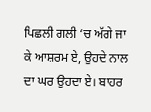ਪਿਛਲੀ ਗਲੀ ‘ਚ ਅੱਗੇ ਜਾ ਕੇ ਆਸ਼ਰਮ ਏ, ਉਹਦੇ ਨਾਲ ਦਾ ਘਰ ਉਹਦਾ ਏ। ਬਾਹਰ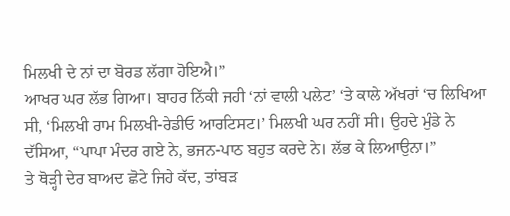ਮਿਲਖੀ ਦੇ ਨਾਂ ਦਾ ਬੋਰਡ ਲੱਗਾ ਹੋਇਐ।”
ਆਖਰ ਘਰ ਲੱਭ ਗਿਆ। ਬਾਹਰ ਨਿੱਕੀ ਜਹੀ ‘ਨਾਂ ਵਾਲੀ ਪਲੇਟ’ ‘ਤੇ ਕਾਲੇ ਅੱਖਰਾਂ ‘ਚ ਲਿਖਿਆ ਸੀ, ‘ਮਿਲਖੀ ਰਾਮ ਮਿਲਖੀ-ਰੇਡੀਓ ਆਰਟਿਸਟ।’ ਮਿਲਖੀ ਘਰ ਨਹੀਂ ਸੀ। ਉਹਦੇ ਮੁੰਡੇ ਨੇ ਦੱਸਿਆ, “ਪਾਪਾ ਮੰਦਰ ਗਏ ਨੇ, ਭਜਨ-ਪਾਠ ਬਹੁਤ ਕਰਦੇ ਨੇ। ਲੱਭ ਕੇ ਲਿਆਉਨਾ।”
ਤੇ ਥੋੜ੍ਹੀ ਦੇਰ ਬਾਅਦ ਛੋਟੇ ਜਿਹੇ ਕੱਦ, ਤਾਂਬੜ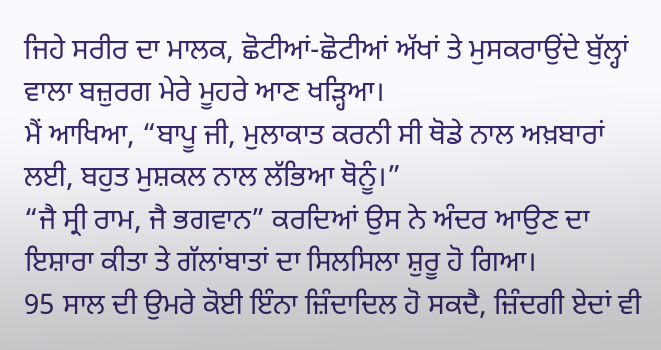ਜਿਹੇ ਸਰੀਰ ਦਾ ਮਾਲਕ, ਛੋਟੀਆਂ-ਛੋਟੀਆਂ ਅੱਖਾਂ ਤੇ ਮੁਸਕਰਾਉਂਦੇ ਬੁੱਲ੍ਹਾਂ ਵਾਲਾ ਬਜ਼ੁਰਗ ਮੇਰੇ ਮੂਹਰੇ ਆਣ ਖੜ੍ਹਿਆ।
ਮੈਂ ਆਖਿਆ, “ਬਾਪੂ ਜੀ, ਮੁਲਾਕਾਤ ਕਰਨੀ ਸੀ ਥੋਡੇ ਨਾਲ ਅਖ਼ਬਾਰਾਂ ਲਈ, ਬਹੁਤ ਮੁਸ਼ਕਲ ਨਾਲ ਲੱਭਿਆ ਥੋਨੂੰ।”
“ਜੈ ਸ੍ਰੀ ਰਾਮ, ਜੈ ਭਗਵਾਨ” ਕਰਦਿਆਂ ਉਸ ਨੇ ਅੰਦਰ ਆਉਣ ਦਾ ਇਸ਼ਾਰਾ ਕੀਤਾ ਤੇ ਗੱਲਾਂਬਾਤਾਂ ਦਾ ਸਿਲਸਿਲਾ ਸ਼ੁਰੂ ਹੋ ਗਿਆ।
95 ਸਾਲ ਦੀ ਉਮਰੇ ਕੋਈ ਇੰਨਾ ਜ਼ਿੰਦਾਦਿਲ ਹੋ ਸਕਦੈ, ਜ਼ਿੰਦਗੀ ਏਦਾਂ ਵੀ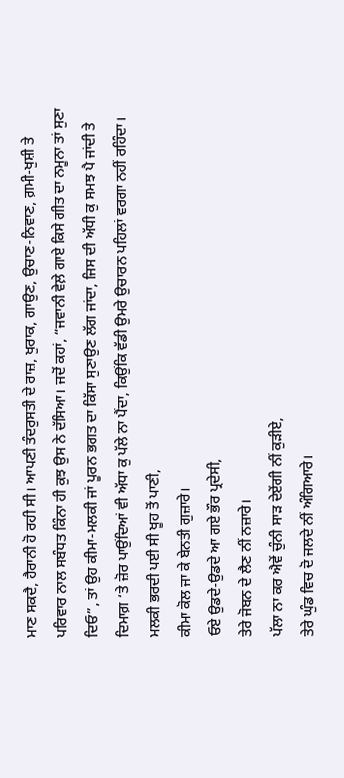ਮਾਣ ਸਕਦੈ, ਹੈਰਾਨੀ ਹੋ ਰਹੀ ਸੀ। ਆਪਣੀ ਤੰਦਰੁਸਤੀ ਦੇ ਰਾਜ਼, ਖੁਰਾਕ, ਗਾਉਣ, ਉਚਾਣ-ਨਿਵਾਣ, ਗ਼ਮੀ-ਖੁਸ਼ੀ ਤੇ ਪਰਿਵਾਰ ਨਾਲ ਸਬੰਧਤ ਕਿੰਨਾ ਹੀ ਕੁਝ ਉਸ ਨੇ ਦੱਸਿਆ। ਜਦੋਂ ਕਹਾਂ, “ਜਵਾਨੀ ਵੇਲ਼ੇ ਗਾਏ ਕਿਸੇ ਗੀਤ ਦਾ ਨਮੂਨਾ ਤਾਂ ਸੁਣਾ ਦਿਓ”, ਤਾਂ ਉਹ ਕੀਮਾ-ਮਲਕੀ ਜਾਂ ਪੂਰਨ ਭਗਤ ਦਾ ਕਿੱਸਾ ਸੁਣਾਉਣ ਲੱਗ ਜਾਂਦਾ, ਜਿਸ ਦੀ ਅੱਧੀ ਕੁ ਸਮਝ ਪੈ ਜਾਂਦੀ ਤੇ ਦਿਮਾਗ਼ ‘ਤੇ ਜ਼ੋਰ ਪਾਉਂਦਿਆਂ ਵੀ ਅੱਧਾ ਕੁ ਪੱਲੇ ਨਾ ਪੈਂਦਾ, ਕਿਉਂਕਿ ਵੱਡੀ ਉਮਰੇ ਉਚਾਰਨ ਪਹਿਲਾਂ ਵਰਗਾ ਨਹੀਂ ਰਹਿੰਦਾ।
ਮਲਕੀ ਭਰਦੀ ਪਈ ਸੀ ਖੂਹ ਤੋਂ ਪਾਣੀ,
ਕੀਮਾ ਕੋਲ ਜਾ ਕੇ ਬੇਨਤੀ ਗੁਜ਼ਾਰੇ।
ਓਏ ਉਡਦੇ-ਉਡਦੇ ਆ ਗਏ ਭੌਰ ਪ੍ਰਦੇਸੀ,
ਤੇਰੇ ਜੋਬਨ ਦੇ ਲੈਣ ਨੀਂ ਨਜ਼ਾਰੇ।
ਪੱਲਾ ਨਾ ਕਰ ਐਵੇਂ ਚੁੰਨੀ ਸਾੜ ਦੇਏਂਗੀ ਨੀਂ ਕੁੜੀਏ,
ਤੇਰੇ ਘੁੰਡ ਵਿਚ ਦੋ ਜਲਦੇ ਨੀਂ ਅੰਗਿਆਰੇ।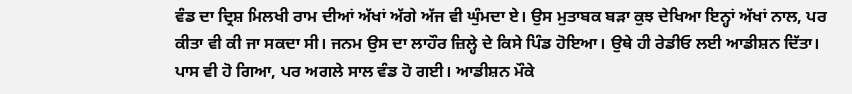ਵੰਡ ਦਾ ਦ੍ਰਿਸ਼ ਮਿਲਖੀ ਰਾਮ ਦੀਆਂ ਅੱਖਾਂ ਅੱਗੇ ਅੱਜ ਵੀ ਘੁੰਮਦਾ ਏ। ਉਸ ਮੁਤਾਬਕ ਬੜਾ ਕੁਝ ਦੇਖਿਆ ਇਨ੍ਹਾਂ ਅੱਖਾਂ ਨਾਲ, ਪਰ ਕੀਤਾ ਵੀ ਕੀ ਜਾ ਸਕਦਾ ਸੀ। ਜਨਮ ਉਸ ਦਾ ਲਾਹੌਰ ਜ਼ਿਲ੍ਹੇ ਦੇ ਕਿਸੇ ਪਿੰਡ ਹੋਇਆ। ਉਥੇ ਹੀ ਰੇਡੀਓ ਲਈ ਆਡੀਸ਼ਨ ਦਿੱਤਾ। ਪਾਸ ਵੀ ਹੋ ਗਿਆ, ਪਰ ਅਗਲੇ ਸਾਲ ਵੰਡ ਹੋ ਗਈ। ਆਡੀਸ਼ਨ ਮੌਕੇ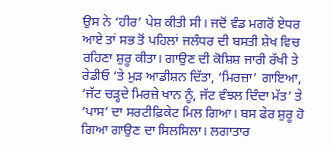ਉਸ ਨੇ ‘ਹੀਰ’ ਪੇਸ਼ ਕੀਤੀ ਸੀ। ਜਦੋਂ ਵੰਡ ਮਗਰੋਂ ਏਧਰ ਆਏ ਤਾਂ ਸਭ ਤੋਂ ਪਹਿਲਾਂ ਜਲੰਧਰ ਦੀ ਬਸਤੀ ਸ਼ੇਖ ਵਿਚ ਰਹਿਣਾ ਸ਼ੁਰੂ ਕੀਤਾ। ਗਾਉਣ ਦੀ ਕੋਸ਼ਿਸ਼ ਜਾਰੀ ਰੱਖੀ ਤੇ ਰੇਡੀਓ ‘ਤੇ ਮੁੜ ਆਡੀਸ਼ਨ ਦਿੱਤਾ, ‘ਮਿਰਜ਼ਾ’ ਗਾਇਆ, ‘ਜੱਟ ਚੜ੍ਹਦੇ ਮਿਰਜ਼ੇ ਖਾਨ ਨੂੰ, ਜੱਟ ਵੰਝਲ ਦਿੰਦਾ ਮੱਤ’ ਤੇ ‘ਪਾਸ’ ਦਾ ਸਰਟੀਫ਼ਿਕੇਟ ਮਿਲ ਗਿਆ। ਬਸ ਫੇਰ ਸ਼ੁਰੂ ਹੋ ਗਿਆ ਗਾਉਣ ਦਾ ਸਿਲਸਿਲਾ। ਲਗਾਤਾਰ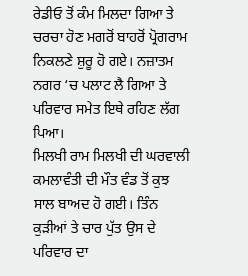ਰੇਡੀਓ ਤੋਂ ਕੰਮ ਮਿਲਦਾ ਗਿਆ ਤੇ ਚਰਚਾ ਹੋਣ ਮਗਰੋਂ ਬਾਹਰੋਂ ਪ੍ਰੋਗਰਾਮ ਨਿਕਲਣੇ ਸ਼ੁਰੂ ਹੋ ਗਏ। ਨਜ਼ਾਤਮ ਨਗਰ ‘ਚ ਪਲਾਟ ਲੈ ਗਿਆ ਤੇ ਪਰਿਵਾਰ ਸਮੇਤ ਇਥੇ ਰਹਿਣ ਲੱਗ ਪਿਆ।
ਮਿਲਖੀ ਰਾਮ ਮਿਲਖੀ ਦੀ ਘਰਵਾਲੀ ਕਮਲਾਵੰਤੀ ਦੀ ਮੌਤ ਵੰਡ ਤੋਂ ਕੁਝ ਸਾਲ ਬਾਅਦ ਹੋ ਗਈ। ਤਿੰਨ ਕੁੜੀਆਂ ਤੇ ਚਾਰ ਪੁੱਤ ਉਸ ਦੇ ਪਰਿਵਾਰ ਦਾ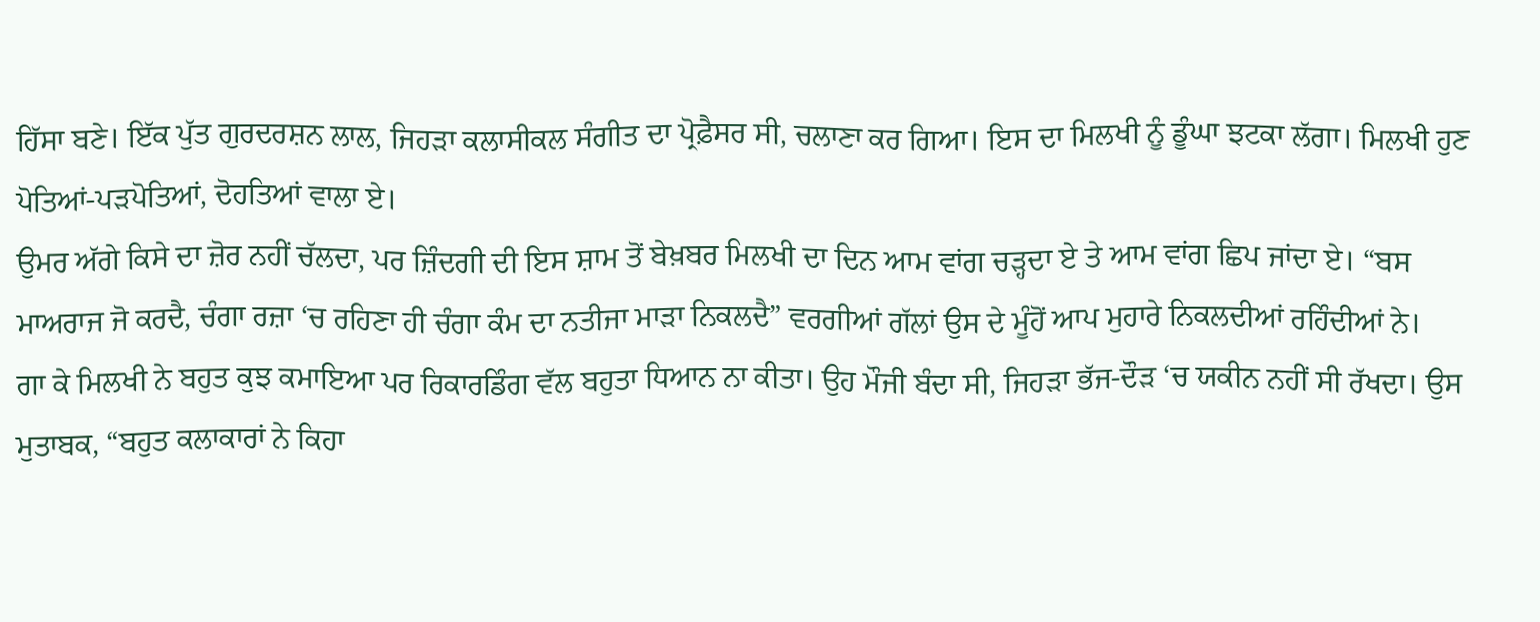ਹਿੱਸਾ ਬਣੇ। ਇੱਕ ਪੁੱਤ ਗੁਰਦਰਸ਼ਨ ਲਾਲ, ਜਿਹੜਾ ਕਲਾਸੀਕਲ ਸੰਗੀਤ ਦਾ ਪ੍ਰੋਫ਼ੈਸਰ ਸੀ, ਚਲਾਣਾ ਕਰ ਗਿਆ। ਇਸ ਦਾ ਮਿਲਖੀ ਨੂੰ ਡੂੰਘਾ ਝਟਕਾ ਲੱਗਾ। ਮਿਲਖੀ ਹੁਣ ਪੋਤਿਆਂ-ਪੜਪੋਤਿਆਂ, ਦੋਹਤਿਆਂ ਵਾਲਾ ਏ।
ਉਮਰ ਅੱਗੇ ਕਿਸੇ ਦਾ ਜ਼ੋਰ ਨਹੀਂ ਚੱਲਦਾ, ਪਰ ਜ਼ਿੰਦਗੀ ਦੀ ਇਸ ਸ਼ਾਮ ਤੋਂ ਬੇਖ਼ਬਰ ਮਿਲਖੀ ਦਾ ਦਿਨ ਆਮ ਵਾਂਗ ਚੜ੍ਹਦਾ ਏ ਤੇ ਆਮ ਵਾਂਗ ਛਿਪ ਜਾਂਦਾ ਏ। “ਬਸ ਮਾਅਰਾਜ ਜੋ ਕਰਦੈ, ਚੰਗਾ ਰਜ਼ਾ ‘ਚ ਰਹਿਣਾ ਹੀ ਚੰਗਾ ਕੰਮ ਦਾ ਨਤੀਜਾ ਮਾੜਾ ਨਿਕਲਦੈ” ਵਰਗੀਆਂ ਗੱਲਾਂ ਉਸ ਦੇ ਮੂੰਹੋਂ ਆਪ ਮੁਹਾਰੇ ਨਿਕਲਦੀਆਂ ਰਹਿੰਦੀਆਂ ਨੇ।
ਗਾ ਕੇ ਮਿਲਖੀ ਨੇ ਬਹੁਤ ਕੁਝ ਕਮਾਇਆ ਪਰ ਰਿਕਾਰਡਿੰਗ ਵੱਲ ਬਹੁਤਾ ਧਿਆਨ ਨਾ ਕੀਤਾ। ਉਹ ਮੌਜੀ ਬੰਦਾ ਸੀ, ਜਿਹੜਾ ਭੱਜ-ਦੌੜ ‘ਚ ਯਕੀਨ ਨਹੀਂ ਸੀ ਰੱਖਦਾ। ਉਸ ਮੁਤਾਬਕ, “ਬਹੁਤ ਕਲਾਕਾਰਾਂ ਨੇ ਕਿਹਾ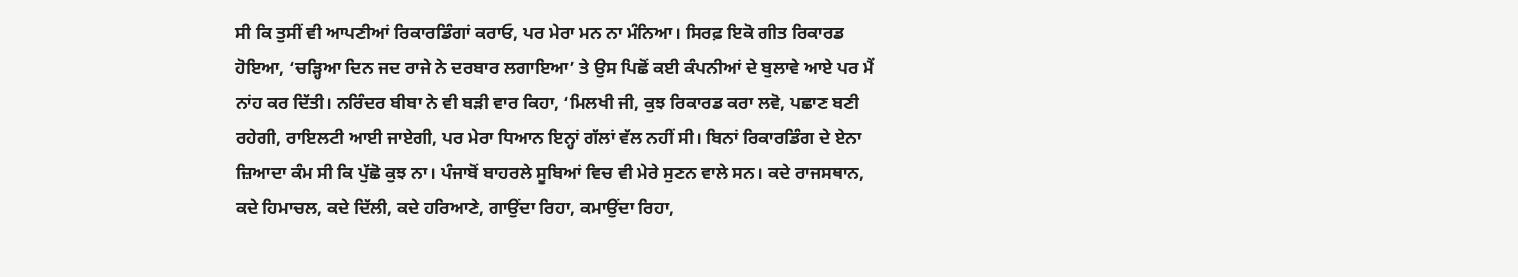ਸੀ ਕਿ ਤੁਸੀਂ ਵੀ ਆਪਣੀਆਂ ਰਿਕਾਰਡਿੰਗਾਂ ਕਰਾਓ, ਪਰ ਮੇਰਾ ਮਨ ਨਾ ਮੰਨਿਆ। ਸਿਰਫ਼ ਇਕੋ ਗੀਤ ਰਿਕਾਰਡ ਹੋਇਆ, ‘ਚੜ੍ਹਿਆ ਦਿਨ ਜਦ ਰਾਜੇ ਨੇ ਦਰਬਾਰ ਲਗਾਇਆ’ ਤੇ ਉਸ ਪਿਛੋਂ ਕਈ ਕੰਪਨੀਆਂ ਦੇ ਬੁਲਾਵੇ ਆਏ ਪਰ ਮੈਂ ਨਾਂਹ ਕਰ ਦਿੱਤੀ। ਨਰਿੰਦਰ ਬੀਬਾ ਨੇ ਵੀ ਬੜੀ ਵਾਰ ਕਿਹਾ, ‘ਮਿਲਖੀ ਜੀ, ਕੁਝ ਰਿਕਾਰਡ ਕਰਾ ਲਵੋ, ਪਛਾਣ ਬਣੀ ਰਹੇਗੀ, ਰਾਇਲਟੀ ਆਈ ਜਾਏਗੀ, ਪਰ ਮੇਰਾ ਧਿਆਨ ਇਨ੍ਹਾਂ ਗੱਲਾਂ ਵੱਲ ਨਹੀਂ ਸੀ। ਬਿਨਾਂ ਰਿਕਾਰਡਿੰਗ ਦੇ ਏਨਾ ਜ਼ਿਆਦਾ ਕੰਮ ਸੀ ਕਿ ਪੁੱਛੋ ਕੁਝ ਨਾ। ਪੰਜਾਬੋਂ ਬਾਹਰਲੇ ਸੂਬਿਆਂ ਵਿਚ ਵੀ ਮੇਰੇ ਸੁਣਨ ਵਾਲੇ ਸਨ। ਕਦੇ ਰਾਜਸਥਾਨ, ਕਦੇ ਹਿਮਾਚਲ, ਕਦੇ ਦਿੱਲੀ, ਕਦੇ ਹਰਿਆਣੇ, ਗਾਉਂਦਾ ਰਿਹਾ, ਕਮਾਉਂਦਾ ਰਿਹਾ,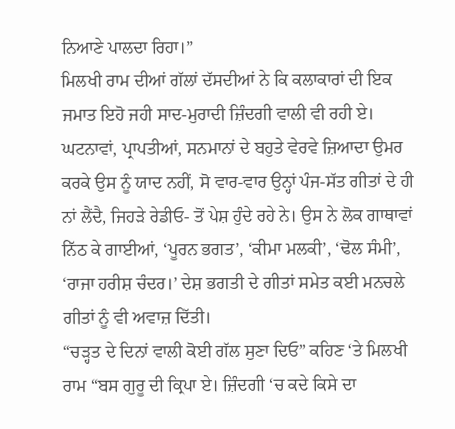ਨਿਆਣੇ ਪਾਲਦਾ ਰਿਹਾ।”
ਮਿਲਖੀ ਰਾਮ ਦੀਆਂ ਗੱਲਾਂ ਦੱਸਦੀਆਂ ਨੇ ਕਿ ਕਲਾਕਾਰਾਂ ਦੀ ਇਕ ਜਮਾਤ ਇਹੋ ਜਹੀ ਸਾਦ-ਮੁਰਾਦੀ ਜ਼ਿੰਦਗੀ ਵਾਲੀ ਵੀ ਰਹੀ ਏ। ਘਟਨਾਵਾਂ, ਪ੍ਰਾਪਤੀਆਂ, ਸਨਮਾਨਾਂ ਦੇ ਬਹੁਤੇ ਵੇਰਵੇ ਜ਼ਿਆਦਾ ਉਮਰ ਕਰਕੇ ਉਸ ਨੂੰ ਯਾਦ ਨਹੀਂ, ਸੋ ਵਾਰ-ਵਾਰ ਉਨ੍ਹਾਂ ਪੰਜ-ਸੱਤ ਗੀਤਾਂ ਦੇ ਹੀ ਨਾਂ ਲੈਂਦੈ, ਜਿਹੜੇ ਰੇਡੀਓ- ਤੋਂ ਪੇਸ਼ ਹੁੰਦੇ ਰਹੇ ਨੇ। ਉਸ ਨੇ ਲੋਕ ਗਾਥਾਵਾਂ ਨਿੱਠ ਕੇ ਗਾਈਆਂ, ‘ਪੂਰਨ ਭਗਤ’, ‘ਕੀਮਾ ਮਲਕੀ’, ‘ਢੋਲ ਸੰਮੀ’, ‘ਰਾਜਾ ਹਰੀਸ਼ ਚੰਦਰ।’ ਦੇਸ਼ ਭਗਤੀ ਦੇ ਗੀਤਾਂ ਸਮੇਤ ਕਈ ਮਨਚਲੇ ਗੀਤਾਂ ਨੂੰ ਵੀ ਅਵਾਜ਼ ਦਿੱਤੀ।
“ਚੜ੍ਹਤ ਦੇ ਦਿਨਾਂ ਵਾਲੀ ਕੋਈ ਗੱਲ ਸੁਣਾ ਦਿਓ” ਕਹਿਣ ‘ਤੇ ਮਿਲਖੀ ਰਾਮ “ਬਸ ਗੁਰੂ ਦੀ ਕ੍ਰਿਪਾ ਏ। ਜ਼ਿੰਦਗੀ ‘ਚ ਕਦੇ ਕਿਸੇ ਦਾ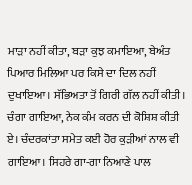ਮਾੜਾ ਨਹੀਂ ਕੀਤਾ, ਬੜਾ ਕੁਝ ਕਮਾਇਆ, ਬੇਅੰਤ ਪਿਆਰ ਮਿਲਿਆ ਪਰ ਕਿਸੇ ਦਾ ਦਿਲ ਨਹੀਂ ਦੁਖਾਇਆ। ਸੱਭਿਅਤਾ ਤੋਂ ਗਿਰੀ ਗੱਲ ਨਹੀਂ ਕੀਤੀ। ਚੰਗਾ ਗਾਇਆ, ਨੇਕ ਕੰਮ ਕਰਨ ਦੀ ਕੋਸ਼ਿਸ਼ ਕੀਤੀ ਏ। ਚੰਦਰਕਾਂਤਾ ਸਮੇਤ ਕਈ ਹੋਰ ਕੁੜੀਆਂ ਨਾਲ ਵੀ ਗਾਇਆ। ਸਿਹਰੇ ਗਾ-ਗਾ ਨਿਆਣੇ ਪਾਲ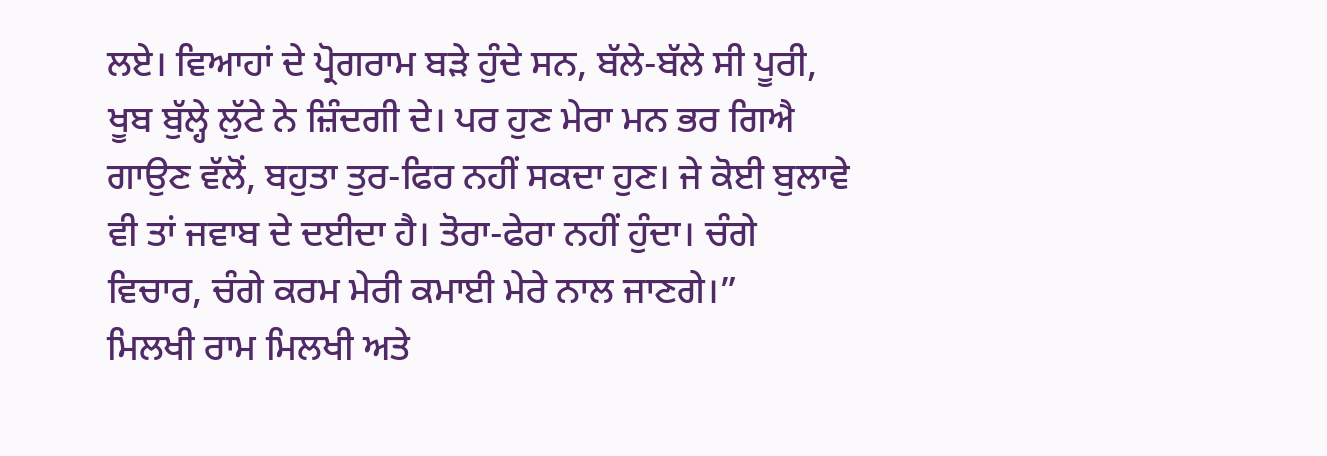ਲਏ। ਵਿਆਹਾਂ ਦੇ ਪ੍ਰੋਗਰਾਮ ਬੜੇ ਹੁੰਦੇ ਸਨ, ਬੱਲੇ-ਬੱਲੇ ਸੀ ਪੂਰੀ, ਖੂਬ ਬੁੱਲ੍ਹੇ ਲੁੱਟੇ ਨੇ ਜ਼ਿੰਦਗੀ ਦੇ। ਪਰ ਹੁਣ ਮੇਰਾ ਮਨ ਭਰ ਗਿਐ ਗਾਉਣ ਵੱਲੋਂ, ਬਹੁਤਾ ਤੁਰ-ਫਿਰ ਨਹੀਂ ਸਕਦਾ ਹੁਣ। ਜੇ ਕੋਈ ਬੁਲਾਵੇ ਵੀ ਤਾਂ ਜਵਾਬ ਦੇ ਦਈਦਾ ਹੈ। ਤੋਰਾ-ਫੇਰਾ ਨਹੀਂ ਹੁੰਦਾ। ਚੰਗੇ ਵਿਚਾਰ, ਚੰਗੇ ਕਰਮ ਮੇਰੀ ਕਮਾਈ ਮੇਰੇ ਨਾਲ ਜਾਣਗੇ।”
ਮਿਲਖੀ ਰਾਮ ਮਿਲਖੀ ਅਤੇ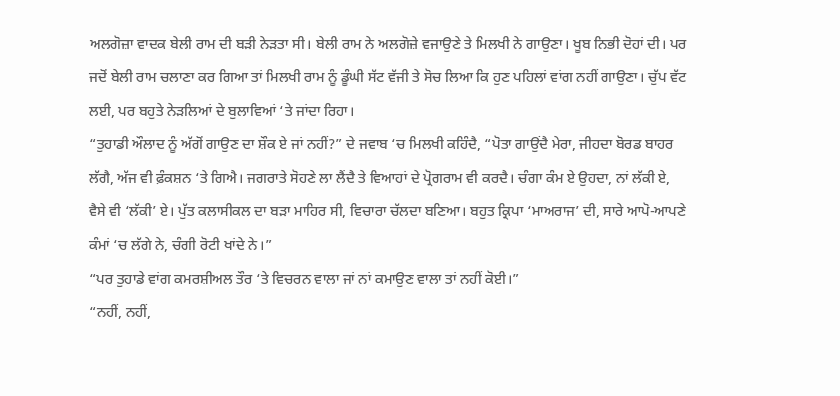ਅਲਗੋਜ਼ਾ ਵਾਦਕ ਬੇਲੀ ਰਾਮ ਦੀ ਬੜੀ ਨੇੜਤਾ ਸੀ। ਬੇਲੀ ਰਾਮ ਨੇ ਅਲਗੋਜ਼ੇ ਵਜਾਉਣੇ ਤੇ ਮਿਲਖੀ ਨੇ ਗਾਉਣਾ। ਖੂਬ ਨਿਭੀ ਦੋਹਾਂ ਦੀ। ਪਰ ਜਦੋਂ ਬੇਲੀ ਰਾਮ ਚਲਾਣਾ ਕਰ ਗਿਆ ਤਾਂ ਮਿਲਖੀ ਰਾਮ ਨੂੰ ਡੂੰਘੀ ਸੱਟ ਵੱਜੀ ਤੇ ਸੋਚ ਲਿਆ ਕਿ ਹੁਣ ਪਹਿਲਾਂ ਵਾਂਗ ਨਹੀਂ ਗਾਉਣਾ। ਚੁੱਪ ਵੱਟ ਲਈ, ਪਰ ਬਹੁਤੇ ਨੇੜਲਿਆਂ ਦੇ ਬੁਲਾਵਿਆਂ ‘ਤੇ ਜਾਂਦਾ ਰਿਹਾ।
“ਤੁਹਾਡੀ ਔਲਾਦ ਨੂੰ ਅੱਗੋਂ ਗਾਉਣ ਦਾ ਸ਼ੌਕ ਏ ਜਾਂ ਨਹੀਂ?” ਦੇ ਜਵਾਬ ‘ਚ ਮਿਲਖੀ ਕਹਿੰਦੈ, “ਪੋਤਾ ਗਾਉਂਦੈ ਮੇਰਾ, ਜੀਹਦਾ ਬੋਰਡ ਬਾਹਰ ਲੱਗੈ, ਅੱਜ ਵੀ ਫ਼ੰਕਸ਼ਨ ‘ਤੇ ਗਿਐ। ਜਗਰਾਤੇ ਸੋਹਣੇ ਲਾ ਲੈਂਦੈ ਤੇ ਵਿਆਹਾਂ ਦੇ ਪ੍ਰੋਗਰਾਮ ਵੀ ਕਰਦੈ। ਚੰਗਾ ਕੰਮ ਏ ਉਹਦਾ, ਨਾਂ ਲੱਕੀ ਏ, ਵੈਸੇ ਵੀ ‘ਲੱਕੀ’ ਏ। ਪੁੱਤ ਕਲਾਸੀਕਲ ਦਾ ਬੜਾ ਮਾਹਿਰ ਸੀ, ਵਿਚਾਰਾ ਚੱਲਦਾ ਬਣਿਆ। ਬਹੁਤ ਕ੍ਰਿਪਾ ‘ਮਾਅਰਾਜ’ ਦੀ, ਸਾਰੇ ਆਪੋ-ਆਪਣੇ ਕੰਮਾਂ ‘ਚ ਲੱਗੇ ਨੇ, ਚੰਗੀ ਰੋਟੀ ਖਾਂਦੇ ਨੇ।”
“ਪਰ ਤੁਹਾਡੇ ਵਾਂਗ ਕਮਰਸ਼ੀਅਲ ਤੌਰ ‘ਤੇ ਵਿਚਰਨ ਵਾਲਾ ਜਾਂ ਨਾਂ ਕਮਾਉਣ ਵਾਲਾ ਤਾਂ ਨਹੀਂ ਕੋਈ।”
“ਨਹੀਂ, ਨਹੀਂ,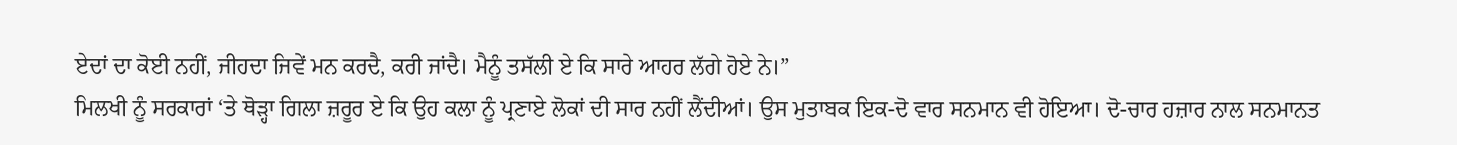ਏਦਾਂ ਦਾ ਕੋਈ ਨਹੀਂ, ਜੀਹਦਾ ਜਿਵੇਂ ਮਨ ਕਰਦੈ, ਕਰੀ ਜਾਂਦੈ। ਮੈਨੂੰ ਤਸੱਲੀ ਏ ਕਿ ਸਾਰੇ ਆਹਰ ਲੱਗੇ ਹੋਏ ਨੇ।”
ਮਿਲਖੀ ਨੂੰ ਸਰਕਾਰਾਂ ‘ਤੇ ਥੋੜ੍ਹਾ ਗਿਲਾ ਜ਼ਰੂਰ ਏ ਕਿ ਉਹ ਕਲਾ ਨੂੰ ਪ੍ਰਣਾਏ ਲੋਕਾਂ ਦੀ ਸਾਰ ਨਹੀਂ ਲੈਂਦੀਆਂ। ਉਸ ਮੁਤਾਬਕ ਇਕ-ਦੋ ਵਾਰ ਸਨਮਾਨ ਵੀ ਹੋਇਆ। ਦੋ-ਚਾਰ ਹਜ਼ਾਰ ਨਾਲ ਸਨਮਾਨਤ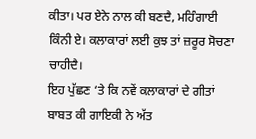ਕੀਤਾ। ਪਰ ਏਨੇ ਨਾਲ ਕੀ ਬਣਦੈ, ਮਹਿੰਗਾਈ ਕਿੰਨੀ ਏ। ਕਲਾਕਾਰਾਂ ਲਈ ਕੁਝ ਤਾਂ ਜ਼ਰੂਰ ਸੋਚਣਾ ਚਾਹੀਦੈ।
ਇਹ ਪੁੱਛਣ ‘ਤੇ ਕਿ ਨਵੇਂ ਕਲਾਕਾਰਾਂ ਦੇ ਗੀਤਾਂ ਬਾਬਤ ਕੀ ਗਾਇਕੀ ਨੇ ਅੱਤ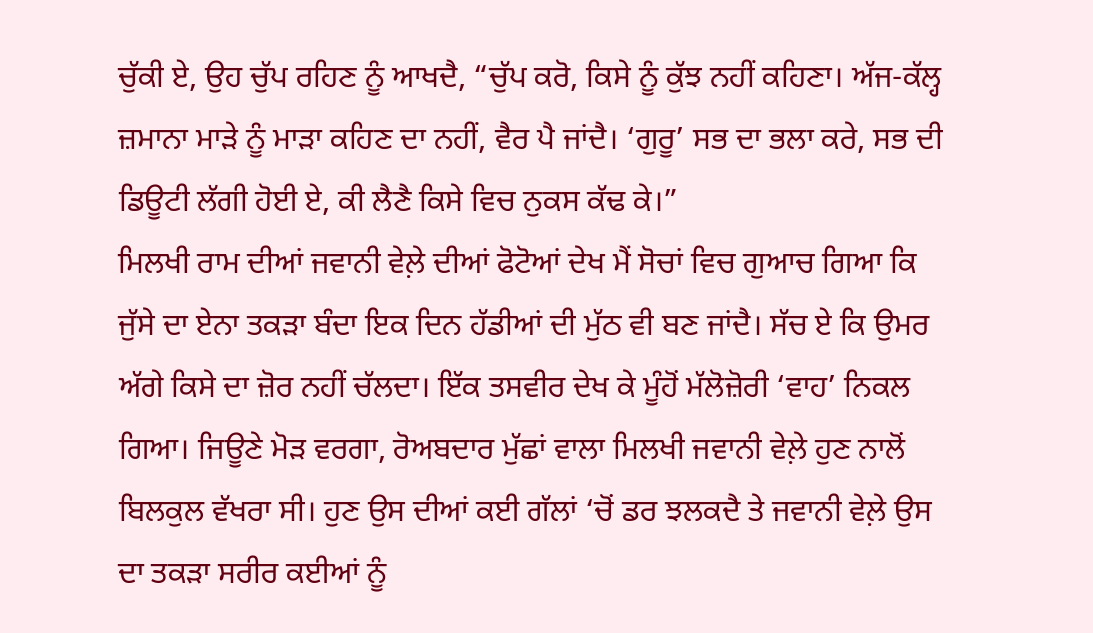ਚੁੱਕੀ ਏ, ਉਹ ਚੁੱਪ ਰਹਿਣ ਨੂੰ ਆਖਦੈ, “ਚੁੱਪ ਕਰੋ, ਕਿਸੇ ਨੂੰ ਕੁੱਝ ਨਹੀਂ ਕਹਿਣਾ। ਅੱਜ-ਕੱਲ੍ਹ ਜ਼ਮਾਨਾ ਮਾੜੇ ਨੂੰ ਮਾੜਾ ਕਹਿਣ ਦਾ ਨਹੀਂ, ਵੈਰ ਪੈ ਜਾਂਦੈ। ‘ਗੁਰੂ’ ਸਭ ਦਾ ਭਲਾ ਕਰੇ, ਸਭ ਦੀ ਡਿਊਟੀ ਲੱਗੀ ਹੋਈ ਏ, ਕੀ ਲੈਣੈ ਕਿਸੇ ਵਿਚ ਨੁਕਸ ਕੱਢ ਕੇ।”
ਮਿਲਖੀ ਰਾਮ ਦੀਆਂ ਜਵਾਨੀ ਵੇਲ਼ੇ ਦੀਆਂ ਫੋਟੋਆਂ ਦੇਖ ਮੈਂ ਸੋਚਾਂ ਵਿਚ ਗੁਆਚ ਗਿਆ ਕਿ ਜੁੱਸੇ ਦਾ ਏਨਾ ਤਕੜਾ ਬੰਦਾ ਇਕ ਦਿਨ ਹੱਡੀਆਂ ਦੀ ਮੁੱਠ ਵੀ ਬਣ ਜਾਂਦੈ। ਸੱਚ ਏ ਕਿ ਉਮਰ ਅੱਗੇ ਕਿਸੇ ਦਾ ਜ਼ੋਰ ਨਹੀਂ ਚੱਲਦਾ। ਇੱਕ ਤਸਵੀਰ ਦੇਖ ਕੇ ਮੂੰਹੋਂ ਮੱਲੋਜ਼ੋਰੀ ‘ਵਾਹ’ ਨਿਕਲ ਗਿਆ। ਜਿਊਣੇ ਮੋੜ ਵਰਗਾ, ਰੋਅਬਦਾਰ ਮੁੱਛਾਂ ਵਾਲਾ ਮਿਲਖੀ ਜਵਾਨੀ ਵੇਲ਼ੇ ਹੁਣ ਨਾਲੋਂ ਬਿਲਕੁਲ ਵੱਖਰਾ ਸੀ। ਹੁਣ ਉਸ ਦੀਆਂ ਕਈ ਗੱਲਾਂ ‘ਚੋਂ ਡਰ ਝਲਕਦੈ ਤੇ ਜਵਾਨੀ ਵੇਲ਼ੇ ਉਸ ਦਾ ਤਕੜਾ ਸਰੀਰ ਕਈਆਂ ਨੂੰ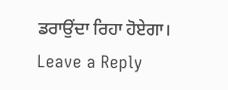ਡਰਾਉਂਦਾ ਰਿਹਾ ਹੋਏਗਾ।
Leave a Reply